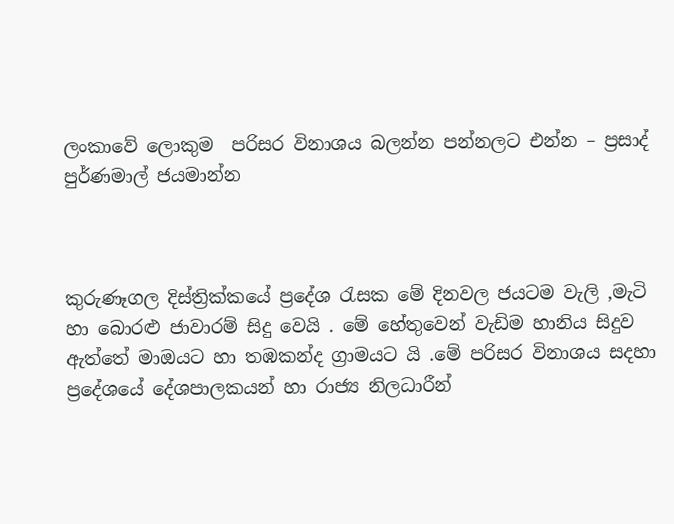ලංකාවේ ලොකුම  පරිසර විනාශය බලන්න පන්නලට එන්න – ප්‍රසාද් පුර්ණමාල් ජයමාන්න



කුරුණෑගල දිස්ත්‍රික්කයේ ප්‍රදේශ රැසක මේ දිනවල ජයටම වැලි ,මැටි හා බොරළු ජාවාරම් සිදු වෙයි . මේ හේතුවෙන් වැඩිම හානිය සිදුව ඇත්තේ මාඔයට හා තඹකන්ද ග්‍රාමයට යි .මේ පරිසර විනාශය සදහා ප්‍රදේශයේ දේශපාලකයන් හා රාජ්‍ය නිලධාරීන්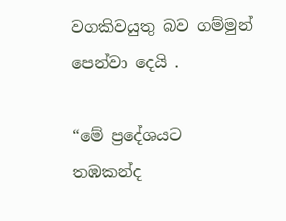වගකිවයුතු බව ගම්මුන් පෙන්වා දෙයි .

“මේ ප්‍රදේශයට තඹකන්ද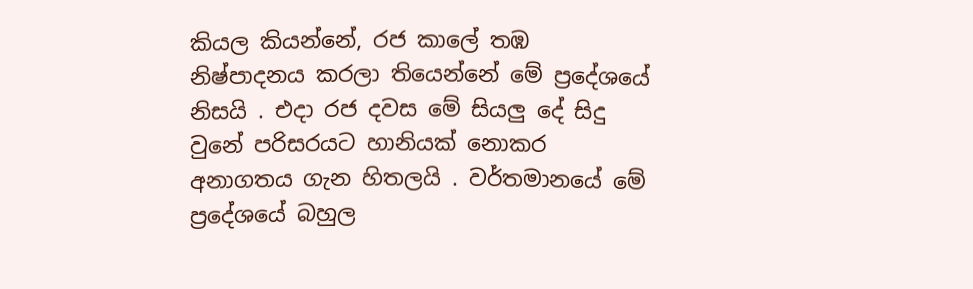කියල කියන්නේ, රජ කාලේ තඹ නිෂ්පාදනය කරලා තියෙන්නේ මේ ප්‍රදේශයේ නිසයි . එදා රජ දවස මේ සියලු දේ සිදු වුනේ පරිසරයට හානියක් නොකර අනාගතය ගැන හිතලයි . වර්තමානයේ මේ ප්‍රදේශයේ බහුල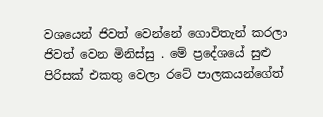වශයෙන් ජිවත් වෙන්නේ ගොවිතැන් කරලා ජිවත් වෙන මිනිස්සු . මේ ප්‍රදේශයේ සුළු පිරිසක් එකතු වෙලා රටේ පාලකයන්ගේත්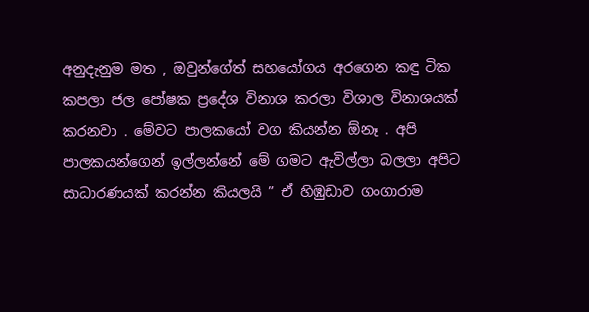අනුදැනුම මත , ඔවුන්ගේත් සහයෝගය අරගෙන කඳු ටික කපලා ජල පෝෂක ප්‍රදේශ විනාශ කරලා විශාල විනාශයක් කරනවා . මේවට පාලකයෝ වග කියන්න ඕනෑ . අපි පාලකයන්ගෙන් ඉල්ලන්නේ මේ ගමට ඇවිල්ලා බලලා අපිට සාධාරණයක් කරන්න කියලයි ” ඒ හිඹුඩාව ගංගාරාම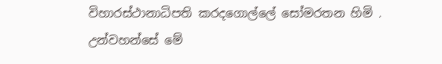විහාරස්ථානාධිපති කරදගොල්ලේ සෝමරතන හිමි . උන්වහන්සේ මේ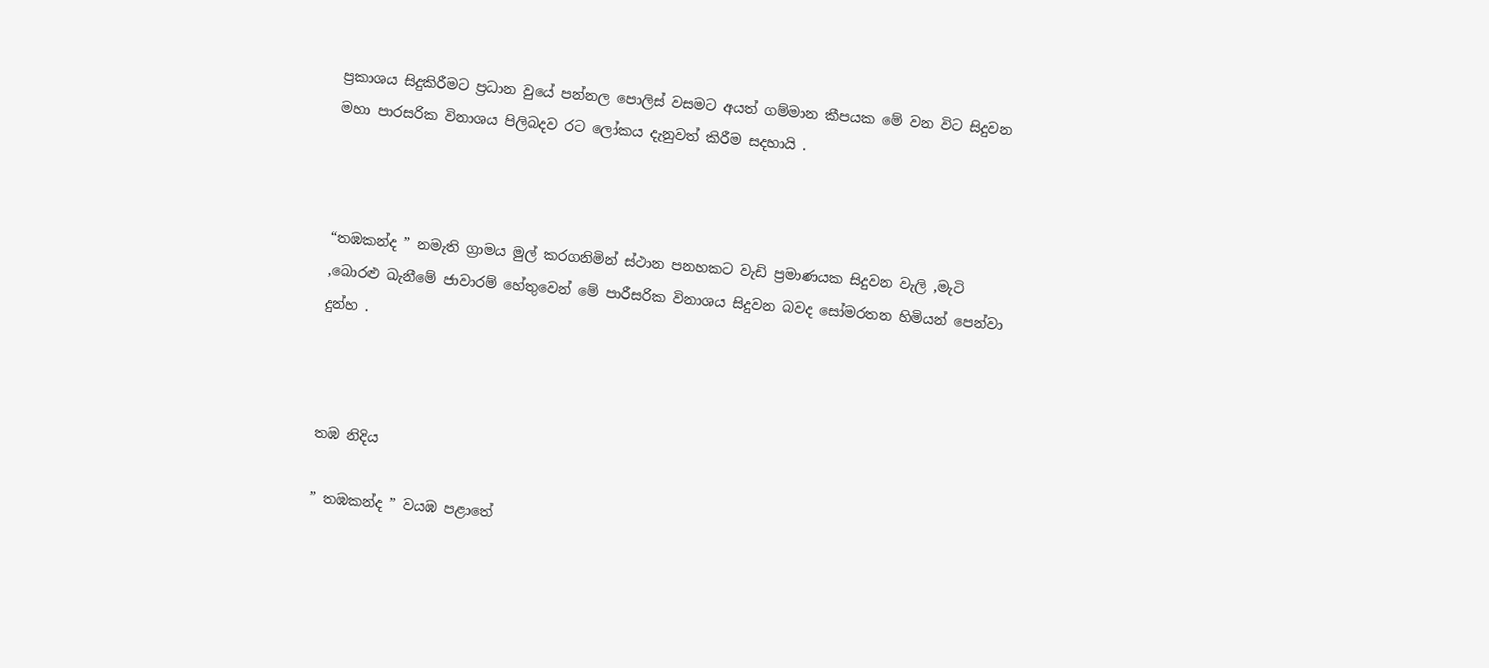ප්‍රකාශය සිදුකිරීමට ප්‍රධාන වුයේ පන්නල පොලිස් වසමට අයත් ගම්මාන කීපයක මේ වන විට සිදුවන මහා පාරසරික විනාශය පිලිබදව රට ලෝකය දැනුවත් කිරීම සදහායි .



“තඹකන්ද ” නමැති ග්‍රාමය මුල් කරගනිමින් ස්ථාන පනහකට වැඩි ප්‍රමාණයක සිදුවන වැලි ,මැටි ,බොරළු ඛැනීමේ ජාවාරම් හේතුවෙන් මේ පාරීසරික විනාශය සිදුවන බවද සෝමරතන හිමියන් පෙන්වා දුන්හ .



තඹ නිදිය

” තඹකන්ද ” වයඹ පළාතේ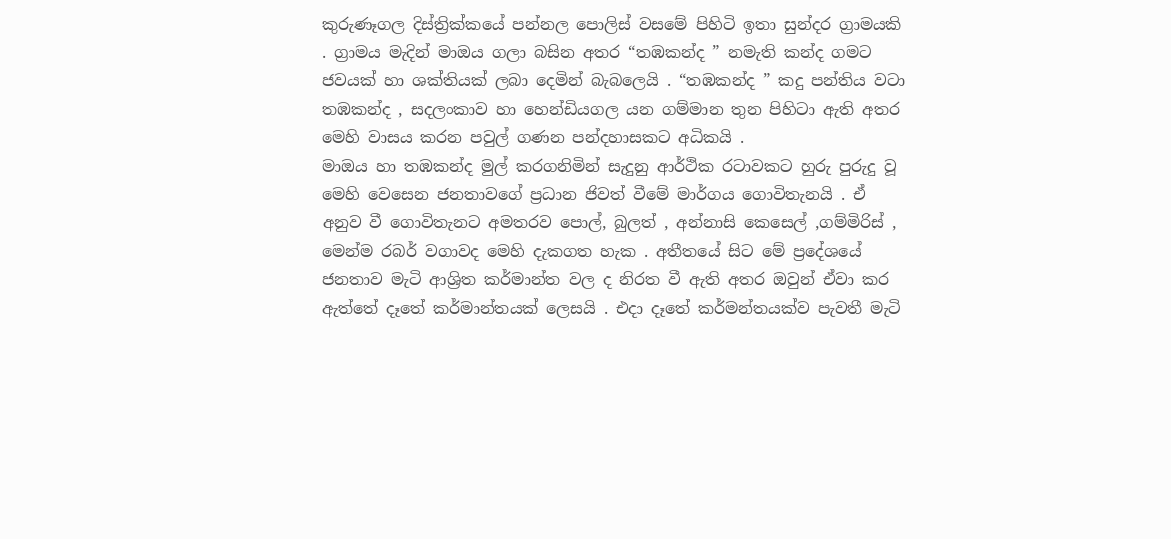කුරුණෑගල දිස්ත්‍රික්කයේ පන්නල පොලිස් වසමේ පිහිටි ඉතා සුන්දර ග්‍රාමයකි . ග්‍රාමය මැදින් මාඔය ගලා බසින අතර “තඹකන්ද ” නමැති කන්ද ගමට ජවයක් හා ශක්තියක් ලබා දෙමින් බැබලෙයි . “තඹකන්ද ” කදු පන්තිය වටා තඹකන්ද , සදලංකාව හා හෙන්ඩියගල යන ගම්මාන තුන පිහිටා ඇති අතර මෙහි වාසය කරන පවුල් ගණන පන්දහාසකට අධිකයි .
මාඔය හා තඹකන්ද මුල් කරගනිමින් සැදුනු ආර්ථික රටාවකට හුරු පුරුදු වූ මෙහි වෙසෙන ජනතාවගේ ප්‍රධාන ජිවත් වීමේ මාර්ගය ගොවිතැනයි . ඒ අනුව වී ගොවිතැනට අමතරව පොල්, බුලත් , අන්නාසි කෙසෙල් ,ගම්මිරිස් , මෙන්ම රබර් වගාවද මෙහි දැකගත හැක . අතීතයේ සිට මේ ප්‍රදේශයේ ජනතාව මැටි ආශ්‍රිත කර්මාන්ත වල ද නිරත වී ඇති අතර ඔවුන් ඒවා කර ඇත්තේ දෑතේ කර්මාන්තයක් ලෙසයි . එදා දෑතේ කර්මන්තයක්ව පැවතී මැටි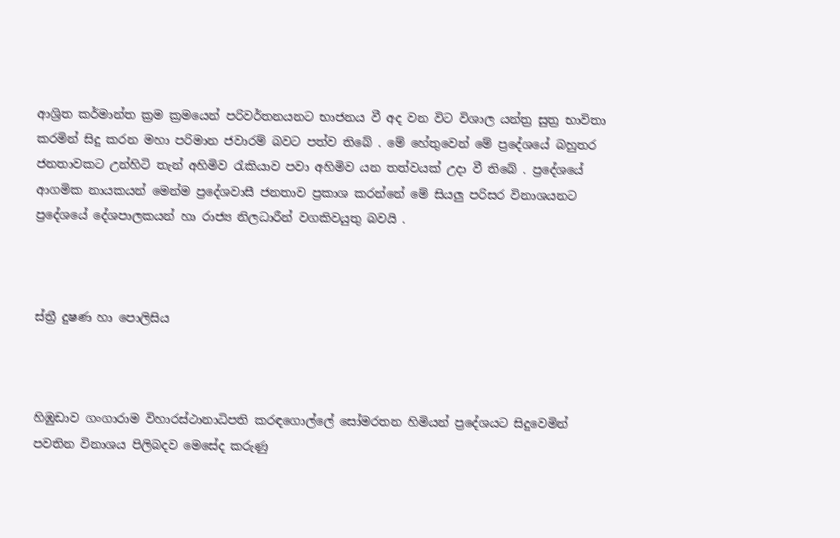ආශ්‍රිත කර්මාන්ත ක්‍රම ක්‍රමයෙන් පරිවර්තනයනට භාජනය වී අද වන විට විශාල යන්ත්‍ර සුත්‍ර භාවිතා කරමින් සිදු කරන මහා පරිමාන ජවාරම් බවට පත්ව තිබේ . මේ හේතුවෙන් මේ ප්‍රදේශයේ බහුතර ජනතාවකට උන්හිටි තැන් අහිමිව රැකියාව පවා අහිමිව යන තත්වයක් උදා වී තිබේ . ප්‍රදේශයේ ආගමික නායකයන් මෙන්ම ප්‍රදේශවාසී ජනතාව ප්‍රකාශ කරන්නේ මේ සියලු පරිසර විනාශයනට ප්‍රදේශයේ දේශපාලකයන් හා රාජ්‍ය නිලධාරීන් වගකිවයුතු බවයි .



ස්ත්‍රී දුෂණ හා පොලිසිය



හිඹුඩාව ගංගාරාම විහාරස්ථානාධිපති කරඳගොල්ලේ සෝමරතන හිමියන් ප්‍රදේශයට සිදුවෙමින් පවතින විනාශය පිලිබදව මෙසේද කරුණු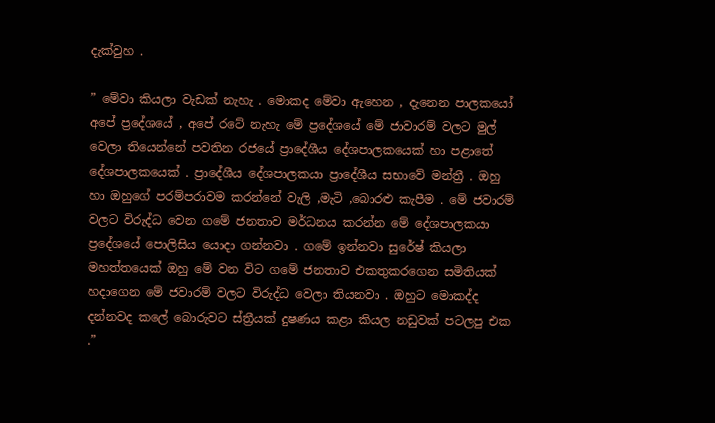දැක්වුහ .

” මේවා කියලා වැඩක් නැහැ . මොකද මේවා ඇහෙන , දැනෙන පාලකයෝ අපේ ප්‍රදේශයේ , අපේ රටේ නැහැ මේ ප්‍රදේශයේ මේ ජාවාරම් වලට මුල් වෙලා තියෙන්නේ පවතින රජයේ ප්‍රාදේශීය දේශපාලකයෙක් හා පළාතේ දේශපාලකයෙක් . ප්‍රාදේශීය දේශපාලකයා ප්‍රාදේශීය සභාවේ මන්ත්‍රී . ඔහු හා ඔහුගේ පරම්පරාවම කරන්නේ වැලි ,මැටි ,බොරළු කැපීම . මේ ජවාරම් වලට විරුද්ධ වෙන ගමේ ජනතාව මර්ධනය කරන්න මේ දේශපාලකයා ප්‍රදේශයේ පොලිසිය යොදා ගන්නවා . ගමේ ඉන්නවා සුරේෂ් කියලා මහත්තයෙක් ඔහු මේ වන විට ගමේ ජනතාව එකතුකරගෙන සමිතියක් හදාගෙන මේ ජවාරම් වලට විරුද්ධ වෙලා තියනවා . ඔහුට මොකද්ද දන්නවද කලේ බොරුවට ස්ත්‍රීයක් දුෂණය කළා කියල නඩුවක් පටලපු එක .”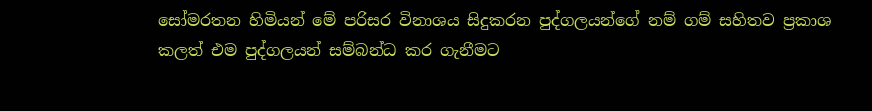සෝමරතන හිමියන් මේ පරිසර විනාශය සිදුකරන පුද්ගලයන්ගේ නම් ගම් සහිතව ප්‍රකාශ කලත් එම පුද්ගලයන් සම්බන්ධ කර ගැනීමට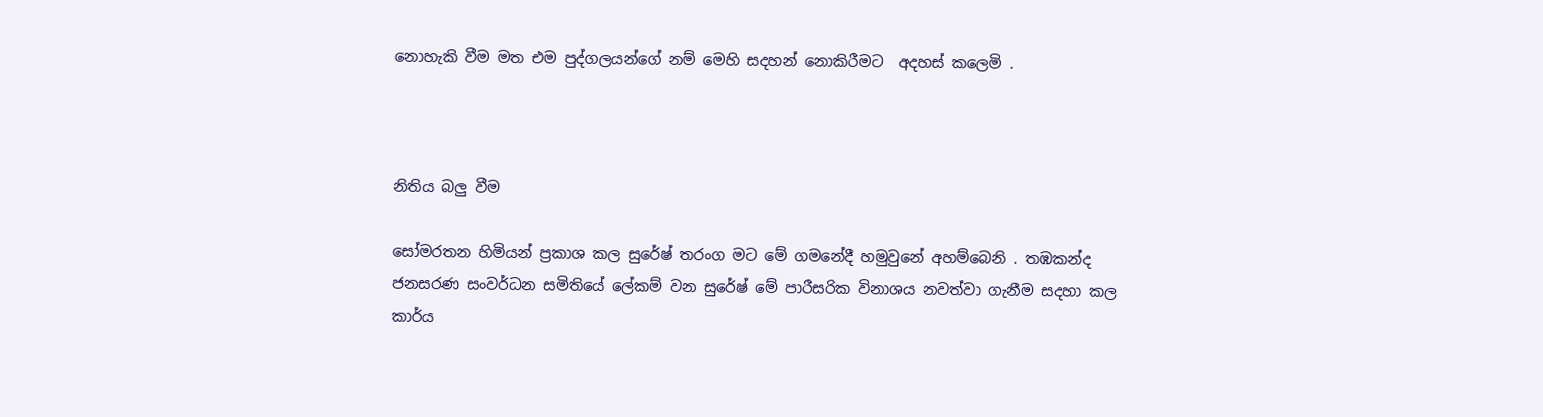නොහැකි වීම මත එම පුද්ගලයන්ගේ නම් මෙහි සදහන් නොකිරීමට  අදහස් කලෙමි .



නිතිය බලු වීම

සෝමරතන හිමියන් ප්‍රකාශ කල සුරේෂ් තරංග මට මේ ගමනේදී හමුවුනේ අහම්බෙනි . තඹකන්ද ජනසරණ සංවර්ධන සමිතියේ ලේකම් වන සුරේෂ් මේ පාරීසරික විනාශය නවත්වා ගැනීම සදහා කල කාර්ය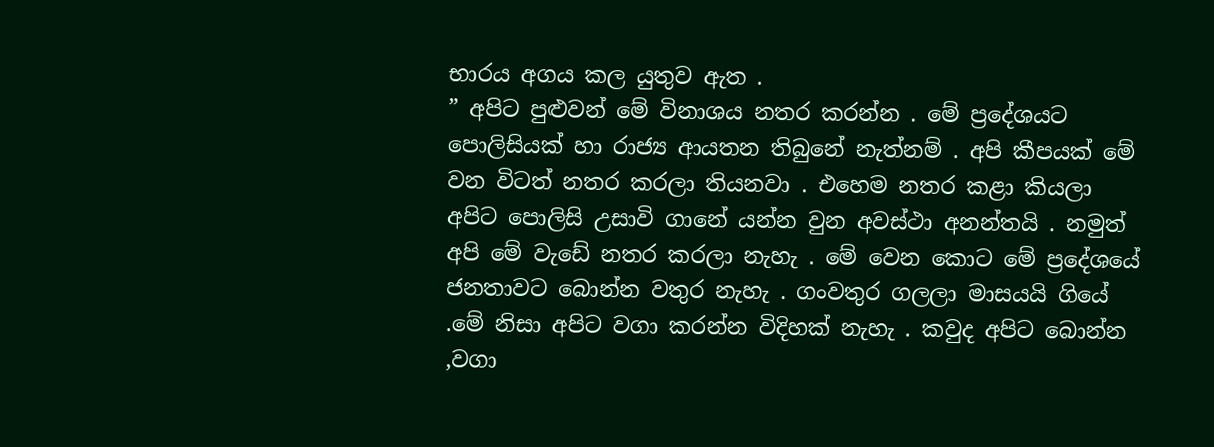භාරය අගය කල යුතුව ඇත .
” අපිට පුළුවන් මේ විනාශය නතර කරන්න . මේ ප්‍රදේශයට පොලිසියක් හා රාජ්‍ය ආයතන තිබුනේ නැත්නම් . අපි කීපයක් මේ වන විටත් නතර කරලා තියනවා . එහෙම නතර කළා කියලා අපිට පොලිසි උසාවි ගානේ යන්න වුන අවස්ථා අනන්තයි . නමුත් අපි මේ වැඩේ නතර කරලා නැහැ . මේ වෙන කොට මේ ප්‍රදේශයේ ජනතාවට බොන්න වතුර නැහැ . ගංවතුර ගලලා මාසයයි ගියේ .මේ නිසා අපිට වගා කරන්න විදිහක් නැහැ . කවුද අපිට බොන්න ,වගා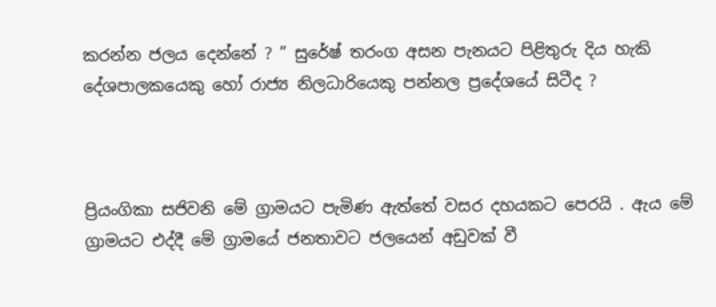කරන්න ජලය දෙන්නේ ? ” සුරේෂ් තරංග අසන පැනයට පිළිතුරු දිය හැකි දේශපාලකයෙකු හෝ රාජ්‍ය නිලධාරියෙකු පන්නල ප්‍රදේශයේ සිටීද ?



ප්‍රියංගිකා සජිවනි මේ ග්‍රාමයට පැමිණ ඇත්තේ වසර දහයකට පෙරයි . ඇය මේ ග්‍රාමයට එද්දී මේ ග්‍රාමයේ ජනතාවට ජලයෙන් අඩුවක් වී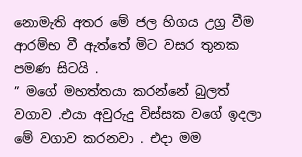නොමැති අතර මේ ජල හිගය උග්‍ර වීම ආරම්භ වී ඇත්තේ මිට වසර තුනක පමණ සිටයි .
” මගේ මහත්තයා කරන්නේ බුලත් වගාව .එයා අවුරුදු විස්සක වගේ ඉදලා මේ වගාව කරනවා . එදා මම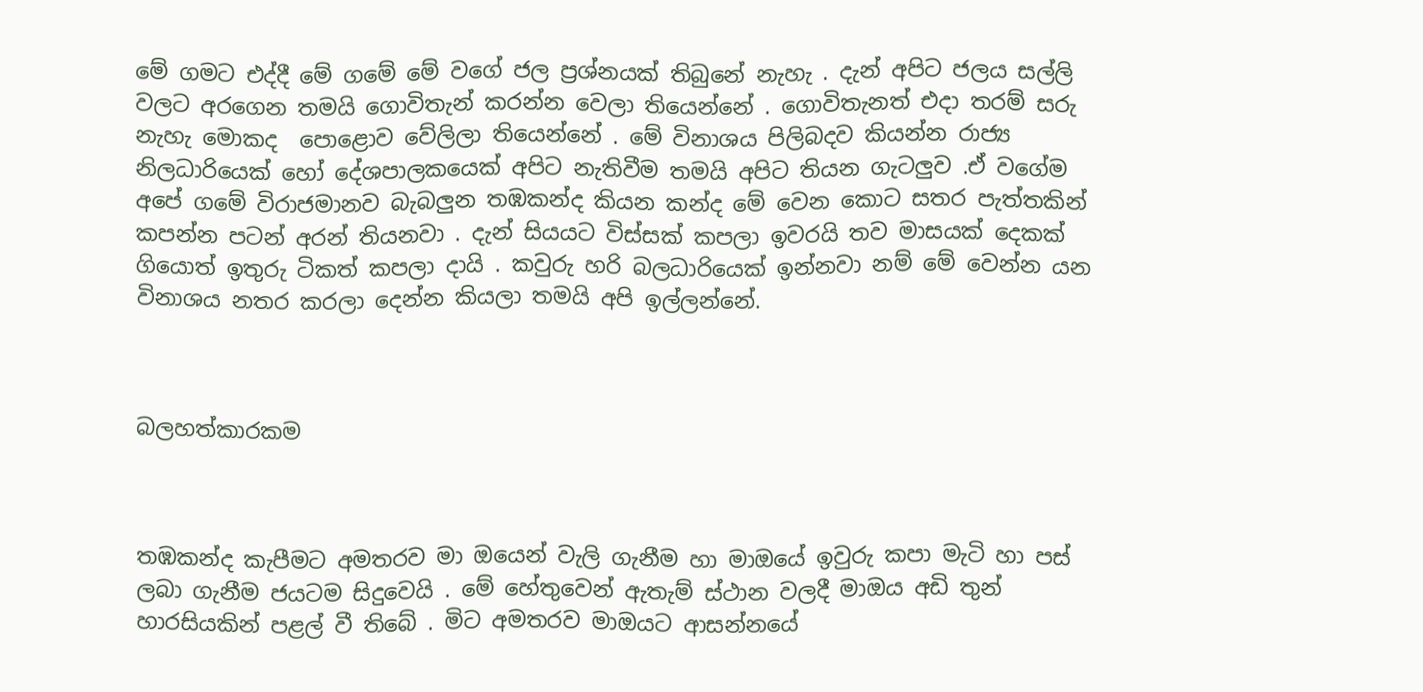මේ ගමට එද්දී මේ ගමේ මේ වගේ ජල ප්‍රශ්නයක් තිබුනේ නැහැ . දැන් අපිට ජලය සල්ලි වලට අරගෙන තමයි ගොවිතැන් කරන්න වෙලා තියෙන්නේ . ගොවිතැනත් එදා තරම් සරු නැහැ මොකද  පොළොව වේලිලා තියෙන්නේ . මේ විනාශය පිලිබදව කියන්න රාජ්‍ය නිලධාරියෙක් හෝ දේශපාලකයෙක් අපිට නැතිවීම තමයි අපිට තියන ගැටලුව .ඒ වගේම අපේ ගමේ විරාජමානව බැබලුන තඹකන්ද කියන කන්ද මේ වෙන කොට සතර පැත්තකින් කපන්න පටන් අරන් තියනවා . දැන් සියයට විස්සක් කපලා ඉවරයි තව මාසයක් දෙකක් ගියොත් ඉතුරු ටිකත් කපලා දායි . කවුරු හරි බලධාරියෙක් ඉන්නවා නම් මේ වෙන්න යන විනාශය නතර කරලා දෙන්න කියලා තමයි අපි ඉල්ලන්නේ.



බලහත්කාරකම



තඹකන්ද කැපීමට අමතරව මා ඔයෙන් වැලි ගැනීම හා මාඔයේ ඉවුරු කපා මැටි හා පස් ලබා ගැනීම ජයටම සිදුවෙයි . මේ හේතුවෙන් ඇතැම් ස්ථාන වලදී මාඔය අඩි තුන් හාරසියකින් පළල් වී තිබේ . මිට අමතරව මාඔයට ආසන්නයේ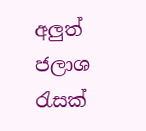අලුත් ජලාශ රැසක්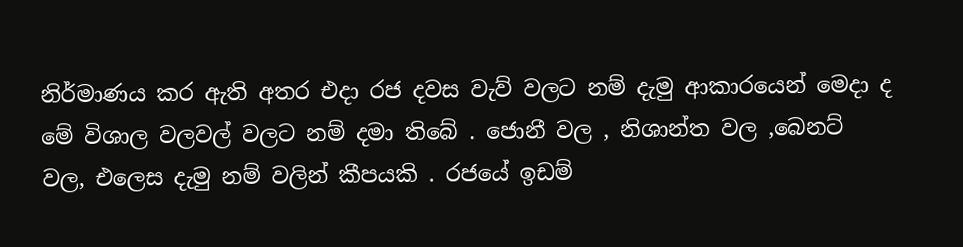නිර්මාණය කර ඇති අතර එදා රජ දවස වැව් වලට නම් දැමු ආකාරයෙන් මෙදා ද මේ විශාල වලවල් වලට නම් දමා තිබේ . ජොනී වල , නිශාන්ත වල ,බෙනට් වල, එලෙස දැමු නම් වලින් කීපයකි . රජයේ ඉඩම්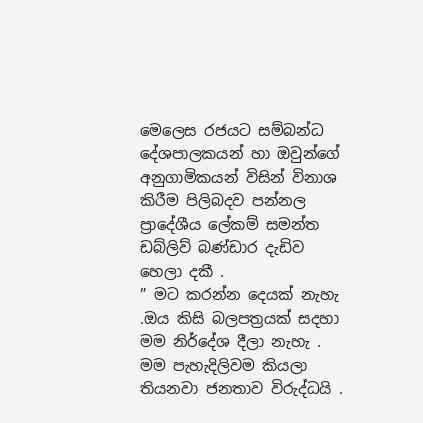මෙලෙස රජයට සම්බන්ධ දේශපාලකයන් හා ඔවුන්ගේ අනුගාමිකයන් විසින් විනාශ කිරීම පිලිබදව පන්නල ප්‍රාදේශීය ලේකම් සමන්ත ඩබ්ලිව් බණ්ඩාර දැඩිව හෙලා දකී .
” මට කරන්න දෙයක් නැහැ .ඔය කිසි බලපත්‍රයක් සදහා මම නිර්දේශ දීලා නැහැ . මම පැහැදිලිවම කියලා තියනවා ජනතාව විරුද්ධයි .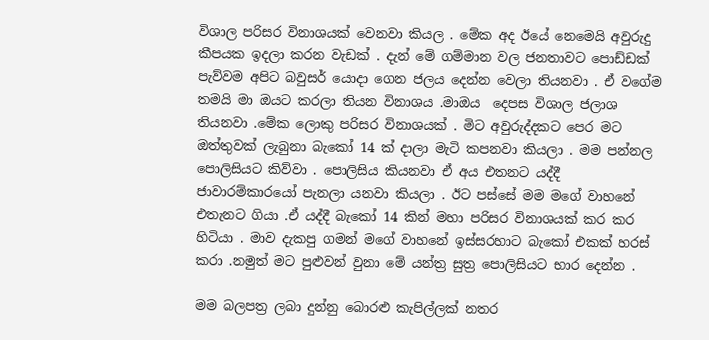විශාල පරිසර විනාශයක් වෙනවා කියල . මේක අද ඊයේ නෙමෙයි අවුරුදු කීපයක ඉදලා කරන වැඩක් . දැන් මේ ගම්මාන වල ජනතාවට පොඩ්ඩක් පැව්වම අපිට බවුසර් යොදා ගෙන ජලය දෙන්න වෙලා තියනවා . ඒ වගේම තමයි මා ඔයට කරලා තියන විනාශය .මාඔය  දෙපස විශාල ජලාශ තියනවා .මේක ලොකු පරිසර විනාශයක් . මිට අවුරුද්දකට පෙර මට ඔත්තුවක් ලැබුනා බැකෝ 14 ක් දාලා මැටි කපනවා කියලා . මම පන්නල පොලිසියට කිව්වා . පොලිසිය කියනවා ඒ අය එතනට යද්දී ජාවාරම්කාරයෝ පැනලා යනවා කියලා . ඊට පස්සේ මම මගේ වාහනේ එතැනට ගියා .ඒ යද්දී බැකෝ 14 කින් මහා පරිසර විනාශයක් කර කර හිටියා . මාව දැකපු ගමන් මගේ වාහනේ ඉස්සරහාට බැකෝ එකක් හරස් කරා .නමුත් මට පුළුවන් වුනා මේ යන්ත්‍ර සුත්‍ර පොලිසියට භාර දෙන්න .

මම බලපත්‍ර ලබා දුන්නු බොරළු කැපිල්ලක් නතර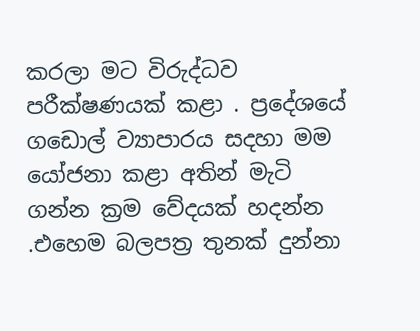කරලා මට විරුද්ධව පරීක්ෂණයක් කළා . ප්‍රදේශයේ ගඩොල් ව්‍යාපාරය සදහා මම යෝජනා කළා අතින් මැටි ගන්න ක්‍රම වේදයක් හදන්න .එහෙම බලපත්‍ර තුනක් දුන්නා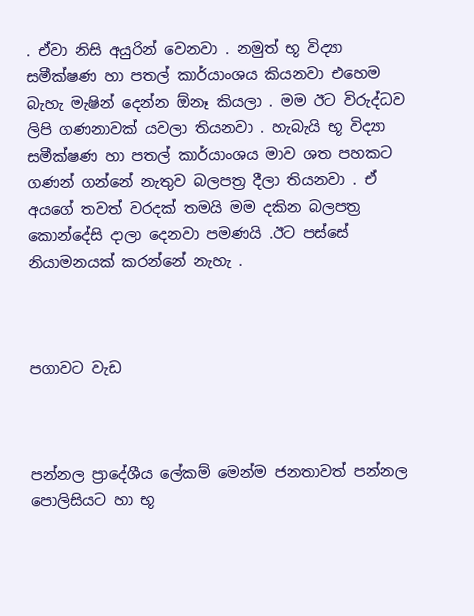. ඒවා නිසි අයුරින් වෙනවා . නමුත් භූ විද්‍යා සමීක්ෂණ හා පතල් කාර්යාංශය කියනවා එහෙම බැහැ මැෂින් දෙන්න ඕනෑ කියලා . මම ඊට විරුද්ධව ලිපි ගණනාවක් යවලා තියනවා . හැබැයි භූ විද්‍යා සමීක්ෂණ හා පතල් කාර්යාංශය මාව ශත පහකට ගණන් ගන්නේ නැතුව බලපත්‍ර දීලා තියනවා . ඒ අයගේ තවත් වරදක් තමයි මම දකින බලපත්‍ර කොන්දේසි දාලා දෙනවා පමණයි .ඊට පස්සේ නියාමනයක් කරන්නේ නැහැ .



පගාවට වැඩ



පන්නල ප්‍රාදේශීය ලේකම් මෙන්ම ජනතාවත් පන්නල පොලිසියට හා භූ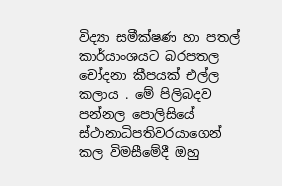විද්‍යා සමීක්ෂණ හා පතල් කාර්යාංශයට බරපතල චෝදනා කීපයක් එල්ල කලාය . මේ පිලිබදව පන්නල පොලිසියේ ස්ථානාධිපතිවරයාගෙන් කල විමසීමේදී ඔහු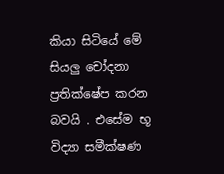කියා සිටියේ මේ සියලු චෝදනා ප්‍රතික්ෂේප කරන බවයි . එසේම භූ විද්‍යා සමීක්ෂණ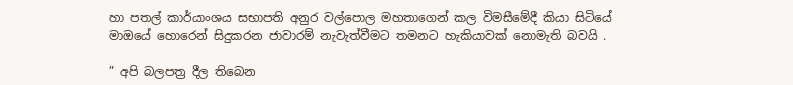හා පතල් කාර්යාංශය සභාපති අනුර වල්පොල මහතාගෙන් කල විමසීමේදී කියා සිටියේ මාඔයේ හොරෙන් සිදුකරන ජාවාරම් නැවැත්වීමට තමනට හැකියාවක් නොමැති බවයි .

” අපි බලපත්‍ර දීල තිබෙන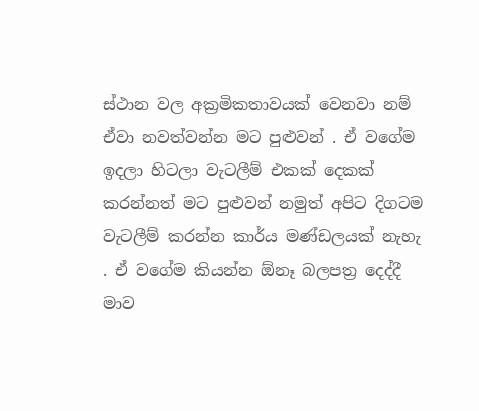ස්ථාන වල අක්‍රමිකතාවයක් වෙනවා නම් ඒවා නවත්වන්න මට පුළුවන් . ඒ වගේම ඉදලා හිටලා වැටලීම් එකක් දෙකක් කරන්නත් මට පුළුවන් නමුත් අපිට දිගටම වැටලීම් කරන්න කාර්ය මණ්ඩලයක් නැහැ . ඒ වගේම කියන්න ඕනෑ බලපත්‍ර දෙද්දී මාව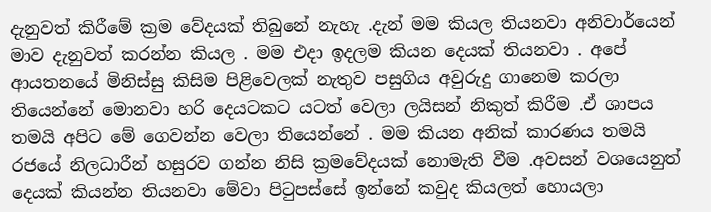දැනුවත් කිරීමේ ක්‍රම වේදයක් තිබුනේ නැහැ .දැන් මම කියල තියනවා අනිවාර්යෙන් මාව දැනුවත් කරන්න කියල . මම එදා ඉදලම කියන දෙයක් තියනවා . අපේ ආයතනයේ මිනිස්සු කිසිම පිළිවෙලක් නැතුව පසුගිය අවුරුදු ගානෙම කරලා තියෙන්නේ මොනවා හරි දෙයටකට යටත් වෙලා ලයිසන් නිකුත් කිරීම .ඒ ශාපය තමයි අපිට මේ ගෙවන්න වෙලා තියෙන්නේ . මම කියන අනික් කාරණය තමයි රජයේ නිලධාරීන් හසුරව ගන්න නිසි ක්‍රමවේදයක් නොමැති වීම .අවසන් වශයෙනුත් දෙයක් කියන්න තියනවා මේවා පිටුපස්සේ ඉන්නේ කවුද කියලත් හොයලා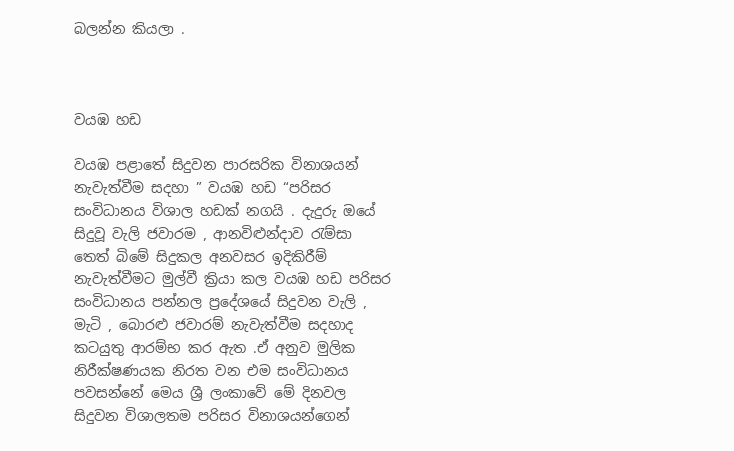බලන්න කියලා .



වයඹ හඩ

වයඹ පළාතේ සිදුවන පාරසරික විනාශයන් නැවැත්වීම සදහා ” වයඹ හඩ “පරිසර සංවිධානය විශාල හඩක් නගයි . දැදුරු ඔයේ සිදුවූ වැලි ජවාරම , ආනවිළුන්දාව රැම්සා තෙත් බිමේ සිදුකල අනවසර ඉදිකිරීම් නැවැත්වීමට මුල්වී ක්‍රියා කල වයඹ හඩ පරිසර සංවිධානය පන්නල ප්‍රදේශයේ සිදුවන වැලි , මැටි , බොරළු ජවාරම් නැවැත්වීම සදහාද කටයුතු ආරම්භ කර ඇත .ඒ අනුව මුලික නිරීක්ෂණයක නිරත වන එම සංවිධානය පවසන්නේ මෙය ශ්‍රී ලංකාවේ මේ දිනවල සිදුවන විශාලතම පරිසර විනාශයන්ගෙන්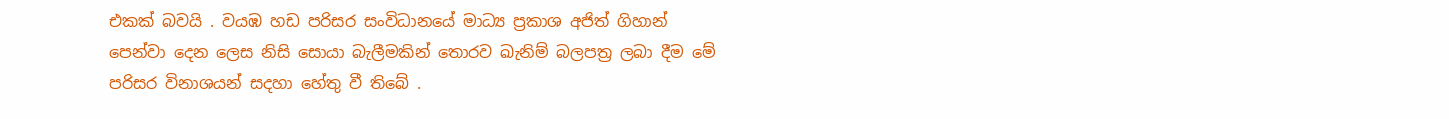එකක් බවයි . වයඹ හඩ පරිසර සංවිධානයේ මාධ්‍ය ප්‍රකාශ අජිත් ගිහාන් පෙන්වා දෙන ලෙස නිසි සොයා බැලීමකින් තොරව ඛැනිම් බලපත්‍ර ලබා දීම මේ පරිසර විනාශයන් සදහා හේතු වී තිබේ .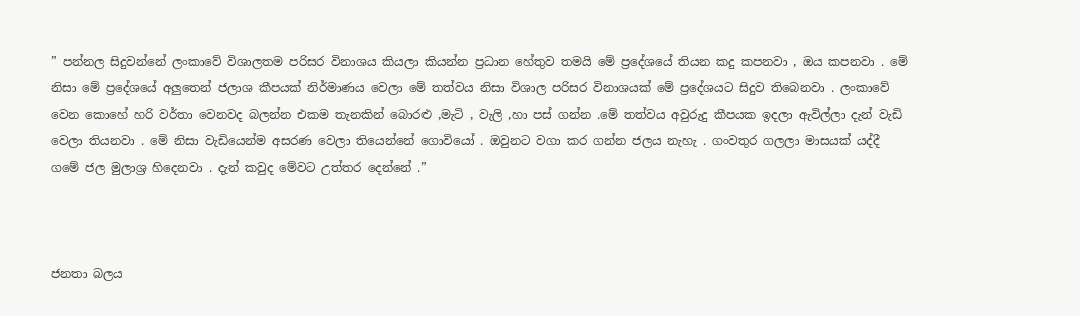” පන්නල සිදුවන්නේ ලංකාවේ විශාලතම පරිසර විනාශය කියලා කියන්න ප්‍රධාන හේතුව තමයි මේ ප්‍රදේශයේ තියන කදු කපනවා , ඔය කපනවා . මේ නිසා මේ ප්‍රදේශයේ අලුතෙන් ජලාශ කීපයක් නිර්මාණය වෙලා මේ තත්වය නිසා විශාල පරිසර විනාශයක් මේ ප්‍රදේශයට සිදුව තිබෙනවා . ලංකාවේ වෙන කොහේ හරි වර්තා වෙනවද බලන්න එකම තැනකින් බොරළු ,මැටි , වැලි ,හා පස් ගන්න .මේ තත්වය අවුරුදු කීපයක ඉදලා ඇවිල්ලා දැන් වැඩි වෙලා තියනවා . මේ නිසා වැඩියෙන්ම අසරණ වෙලා තියෙන්නේ ගොවියෝ . ඔවුනට වගා කර ගන්න ජලය නැහැ . ගංවතුර ගලලා මාසයක් යද්දී ගමේ ජල මුලාශ්‍ර හිදෙනවා . දැන් කවුද මේවට උත්තර දෙන්නේ .”



ජනතා බලය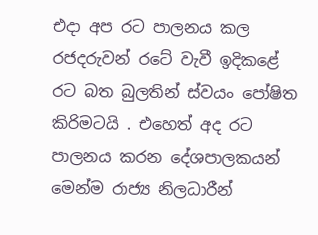එදා අප රට පාලනය කල රජදරුවන් රටේ වැවී ඉදිකළේ රට බත බුලතින් ස්‌වයං පෝෂිත කිරිමටයි . එහෙත් අද රට පාලනය කරන දේශපාලකයන් මෙන්ම රාජ්‍ය නිලධාරීන්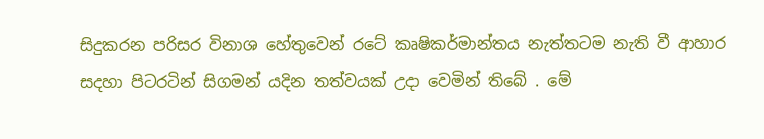සිදුකරන පරිසර විනාශ හේතුවෙන් රටේ කෘෂිකර්මාන්තය නැත්තටම නැති වී ආහාර  සදහා පිටරටින් සිගමන් යදින තත්වයක් උදා වෙමින් තිබේ . මේ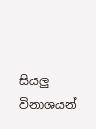සියලු විනාශයන්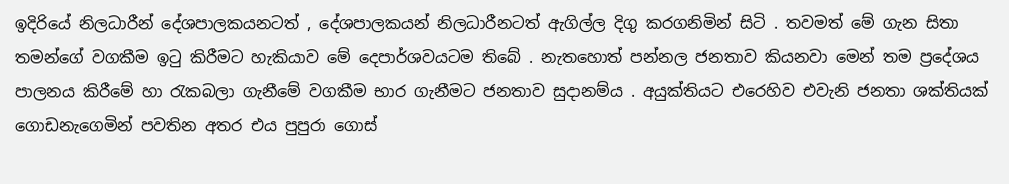ඉදිරියේ නිලධාරීන් දේශපාලකයනටත් , දේශපාලකයන් නිලධාරීනටත් ඇගිල්ල දිගු කරගනිමින් සිටි . තවමත් මේ ගැන සිතා තමන්ගේ වගකීම ඉටු කිරීමට හැකියාව මේ දෙපාර්ශවයටම තිබේ . නැතහොත් පන්නල ජනතාව කියනවා මෙන් තම ප්‍රදේශය පාලනය කිරීමේ හා රැකබලා ගැනීමේ වගකීම භාර ගැනීමට ජනතාව සුදානම්ය . අයුක්තියට එරෙහිව එවැනි ජනතා ශක්තියක් ගොඩනැගෙමින් පවතින අතර එය පුපුරා ගොස්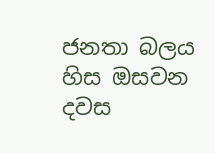ජනතා බලය හිස ඔසවන දවස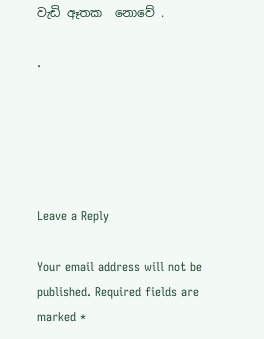වැඩි ඈතක  නොවේ .

.





Leave a Reply

Your email address will not be published. Required fields are marked *